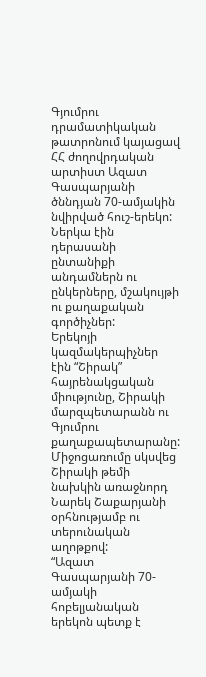Գյումրու դրամատիկական թատրոնում կայացավ ՀՀ ժողովրդական արտիստ Ազատ Գասպարյանի ծննդյան 70-ամյակին նվիրված հուշ-երեկո: Ներկա էին դերասանի ընտանիքի անդամներն ու ընկերները, մշակույթի ու քաղաքական գործիչներ:
Երեկոյի կազմակերպիչներ էին “Շիրակ” հայրենակցական միությունը, Շիրակի մարզպետարանն ու Գյումրու քաղաքապետարանը: Միջոցառումը սկսվեց Շիրակի թեմի նախկին առաջնորդ Նարեկ Շաքարյանի օրհնությամբ ու տերունական աղոթքով:
“Ազատ Գասպարյանի 70-ամյակի հոբելյանական երեկոն պետք է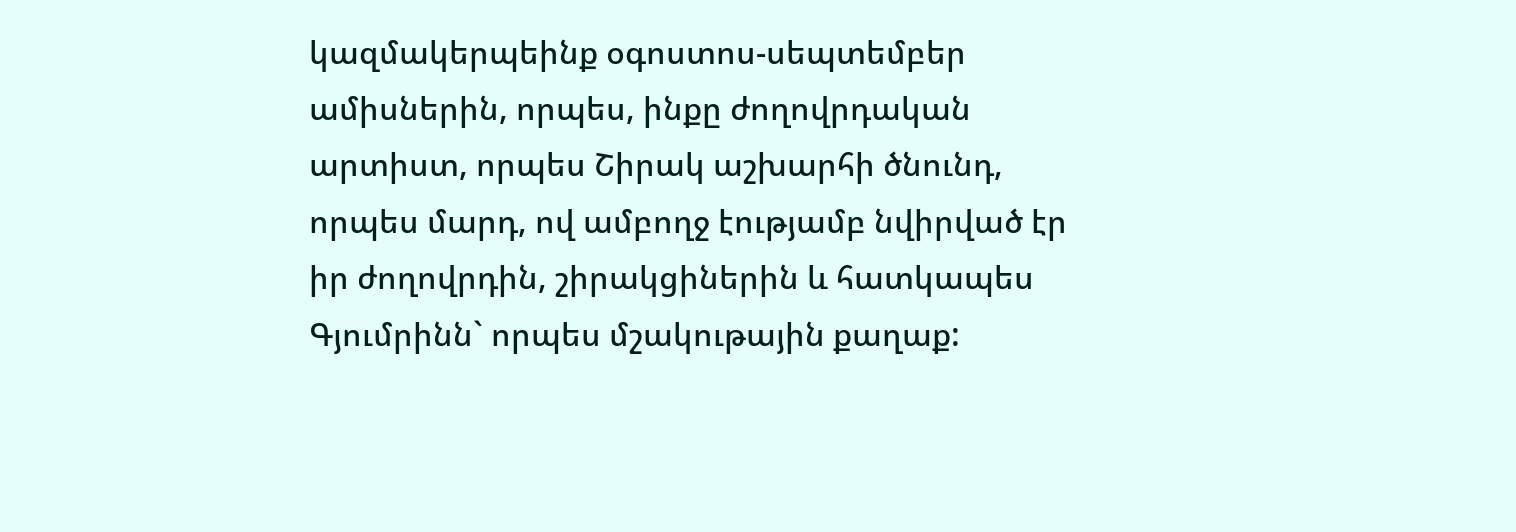կազմակերպեինք օգոստոս-սեպտեմբեր ամիսներին, որպես, ինքը ժողովրդական արտիստ, որպես Շիրակ աշխարհի ծնունդ, որպես մարդ, ով ամբողջ էությամբ նվիրված էր իր ժողովրդին, շիրակցիներին և հատկապես Գյումրինն` որպես մշակութային քաղաք: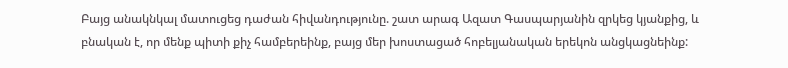Բայց անակնկալ մատուցեց դաժան հիվանդությունը. շատ արագ Ազատ Գասպարյանին զրկեց կյանքից, և բնական է, որ մենք պիտի քիչ համբերեինք, բայց մեր խոստացած հոբելյանական երեկոն անցկացնեինք: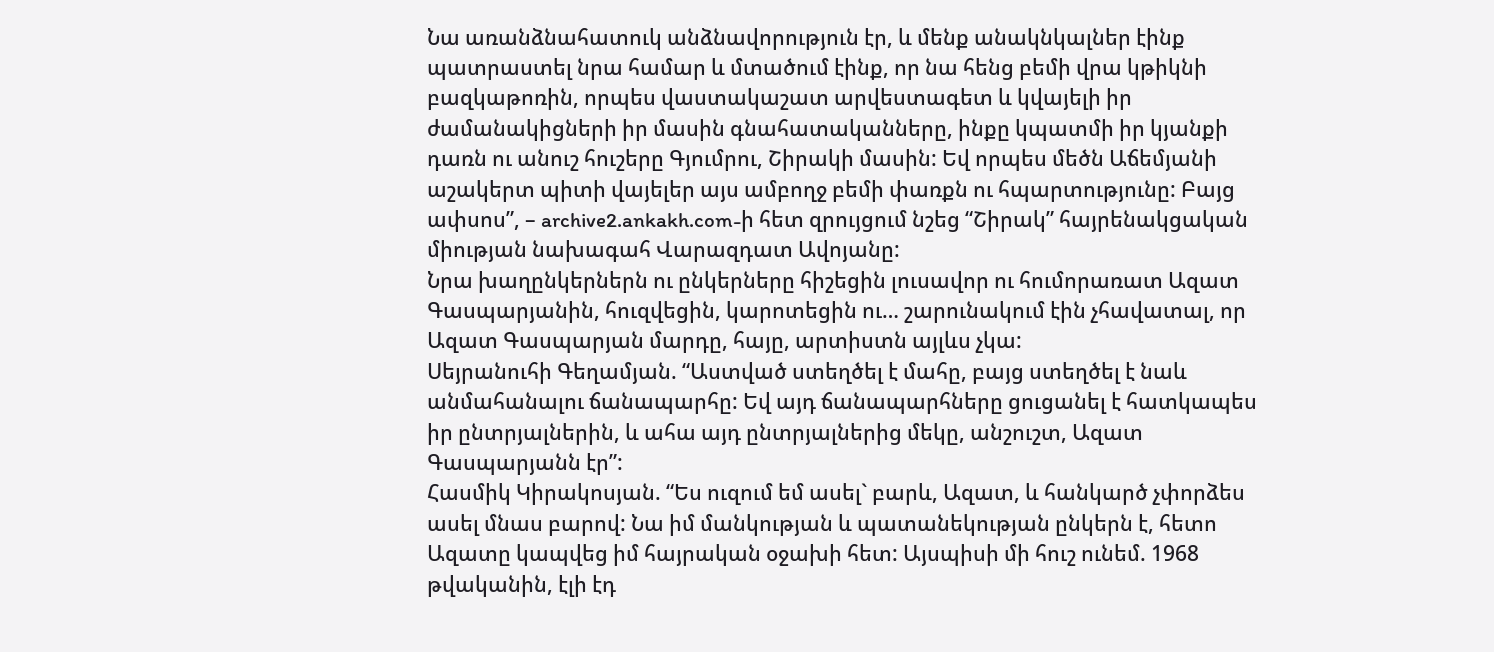Նա առանձնահատուկ անձնավորություն էր, և մենք անակնկալներ էինք պատրաստել նրա համար և մտածում էինք, որ նա հենց բեմի վրա կթիկնի բազկաթոռին, որպես վաստակաշատ արվեստագետ և կվայելի իր ժամանակիցների իր մասին գնահատականները, ինքը կպատմի իր կյանքի դառն ու անուշ հուշերը Գյումրու, Շիրակի մասին: Եվ որպես մեծն Աճեմյանի աշակերտ պիտի վայելեր այս ամբողջ բեմի փառքն ու հպարտությունը: Բայց ափսոս”, – archive2.ankakh.com-ի հետ զրույցում նշեց “Շիրակ” հայրենակցական միության նախագահ Վարազդատ Ավոյանը:
Նրա խաղընկերներն ու ընկերները հիշեցին լուսավոր ու հումորառատ Ազատ Գասպարյանին, հուզվեցին, կարոտեցին ու… շարունակում էին չհավատալ, որ Ազատ Գասպարյան մարդը, հայը, արտիստն այլևս չկա:
Սեյրանուհի Գեղամյան. “Աստված ստեղծել է մահը, բայց ստեղծել է նաև անմահանալու ճանապարհը: Եվ այդ ճանապարհները ցուցանել է հատկապես իր ընտրյալներին, և ահա այդ ընտրյալներից մեկը, անշուշտ, Ազատ Գասպարյանն էր”:
Հասմիկ Կիրակոսյան. “Ես ուզում եմ ասել` բարև, Ազատ, և հանկարծ չփորձես ասել մնաս բարով: Նա իմ մանկության և պատանեկության ընկերն է, հետո Ազատը կապվեց իմ հայրական օջախի հետ: Այսպիսի մի հուշ ունեմ. 1968 թվականին, էլի էդ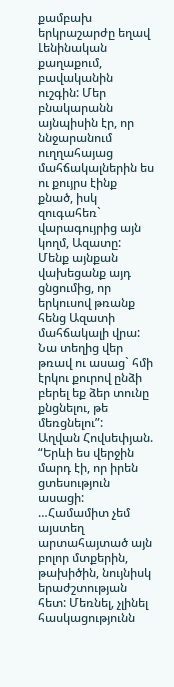քամբախ երկրաշարժը եղավ Լենինական քաղաքում, բավականին ուշգին: Մեր բնակարանն այնպիսին էր, որ ննջարանում ուղղահայաց մահճակալներին ես ու քույրս էինք քնած, իսկ զուգահեռ` վարագույրից այն կողմ, Ազատը: Մենք այնքան վախեցանք այդ ցնցումից, որ երկուսով թռանք հենց Ազատի մահճակալի վրա: Նա տեղից վեր թռավ ու ասաց` հմի էրկու քուրով ընձի բերել եք ձեր տունը քնցնելու, թե մեռցնելու”:
Աղվան Հովսեփյան. “Երևի ես վերջին մարդ էի, որ իրեն ցտեսություն ասացի: …Համամիտ չեմ այստեղ արտահայտած այն բոլոր մտքերին, թախիծին, նույնիսկ երաժշտության հետ: Մեռնել, չլինել հասկացությունն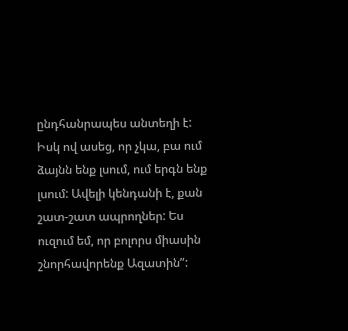ընդհանրապես անտեղի է: Իսկ ով ասեց, որ չկա, բա ում ձայնն ենք լսում, ում երգն ենք լսում: Ավելի կենդանի է, քան շատ-շատ ապրողներ: Ես ուզում եմ, որ բոլորս միասին շնորհավորենք Ազատին”: